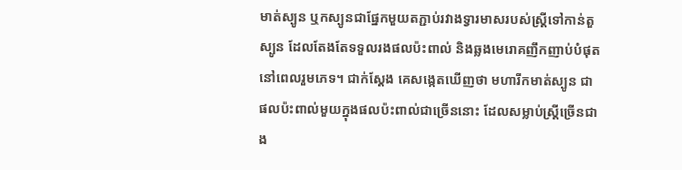មាត់ស្បូន ឬកស្បូនជាផ្នែកមួយតភ្ជាប់រវាងទ្វារមាសរបស់ស្ត្រីទៅកាន់តួស្បូន ដែលតែងតែទទួលរងផលប៉ះពាល់ និងឆ្លងមេរោគញឹកញាប់បំផុតនៅពេលរួមភេទ។ ជាក់ស្តែង គេសង្កេតឃើញថា មហារីកមាត់ស្បូន ជាផលប៉ះពាល់មួយក្នុងផលប៉ះពាល់ជាច្រើននោះ ដែលសម្លាប់ស្ត្រីច្រើនជាង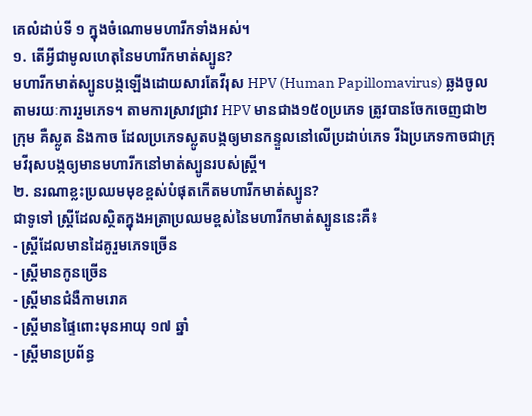គេលំដាប់ទី ១ ក្នុងចំណោមមហារីកទាំងអស់។
១. តើអ្វីជាមូលហេតុនៃមហារីកមាត់ស្បូន?
មហារីកមាត់ស្បូនបង្កឡើងដោយសារតែវីរុស HPV (Human Papillomavirus) ឆ្លងចូលតាមរយៈការរួមភេទ។ តាមការស្រាវជ្រាវ HPV មានជាង១៥០ប្រភេទ ត្រូវបានចែកចេញជា២ក្រុម គឺស្លូត និងកាច ដែលប្រភេទស្លូតបង្កឲ្យមានកន្ទួលនៅលើប្រដាប់ភេទ រីឯប្រភេទកាចជាក្រុមវីរុសបង្កឲ្យមានមហារីកនៅមាត់ស្បូនរបស់ស្ត្រី។
២. នរណាខ្លះប្រឈមមុខខ្ពស់បំផុតកើតមហារីកមាត់ស្បូន?
ជាទូទៅ ស្ត្រីដែលស្ថិតក្នុងអត្រាប្រឈមខ្ពស់នៃមហារីកមាត់ស្បូននេះគឺ៖
- ស្ត្រីដែលមានដៃគូរួមភេទច្រើន
- ស្ត្រីមានកូនច្រើន
- ស្ត្រីមានជំងឺកាមរោគ
- ស្ត្រីមានផ្ទៃពោះមុនអាយុ ១៧ ឆ្នាំ
- ស្ត្រីមានប្រព័ន្ធ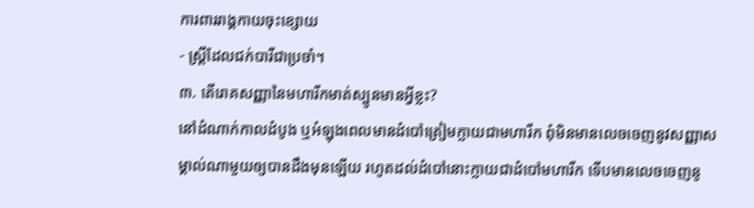ការពាររាង្គកាយចុះខ្សោយ
- ស្ត្រីដែលជក់បារីជាប្រចាំ។
៣. តើរោគសញ្ញានៃមហារីកមាត់ស្បូនមានអ្វីខ្លះ?
នៅដំណាក់កាលដំបូង ឬអំឡុងពេលមានដំបៅត្រៀមក្លាយជាមហារីក ពុំមិនមានលេចចេញនូវសញ្ញាសម្គាល់ណាមួយឲ្យបានដឹងមុនឡើយ រហូតដល់ដំបៅនោះក្លាយជាដំបៅមហារីក ទើបមានលេចចេញនូ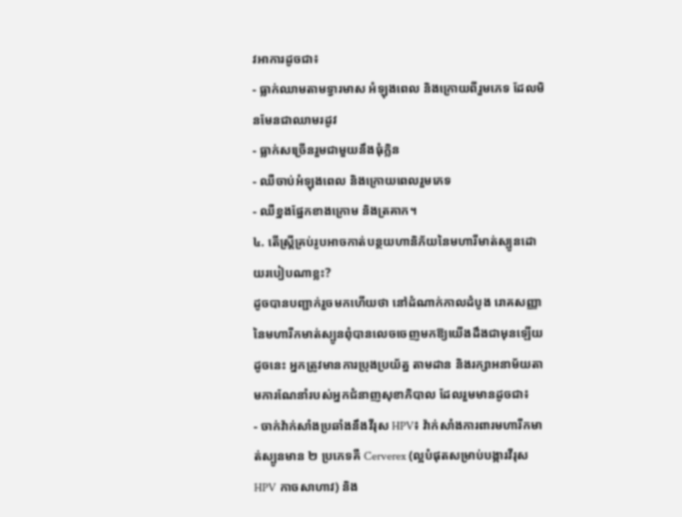វអាការដូចជា៖
- ធ្លាក់ឈាមតាមទ្វារមាស អំឡុងពេល និងក្រោយពីរួមភេទ ដែលមិនមែនជាឈាមរដូវ
- ធ្លាក់សច្រើនរួមជាមួយនឹងធុំក្លិន
- ឈឺចាប់អំឡុងពេល និងក្រោយពេលរួមភេទ
- ឈឺខ្នងផ្នែកខាងក្រោម និងត្រគាក។
៤. តើស្រ្តីគ្រប់រូបអាចកាត់បន្ថយហានិភ័យនៃមហារីមាត់ស្បូនដោយរបៀបណាខ្លះ?
ដូចបានបញ្ជាក់រួចមកហើយថា នៅដំណាក់កាលដំបូង រោគសញ្ញានៃមហារីកមាត់ស្បូនពុំបានលេចចេញមកឱ្យយើងដឹងជាមុនឡើយ ដូចនេះ អ្នកត្រូវមានការប្រុងប្រយ័ត្ន តាមដាន និងរក្សាអនាម័យតាមការណែនាំរបស់អ្នកជំនាញសុខាភិបាល ដែលរួមមានដូចជា៖
- ចាក់វ៉ាក់សាំងប្រឆាំងនឹងវីរុស HPV៖ វ៉ាក់សាំងការពារមហារីកមាត់ស្បូនមាន ២ ប្រភេទគឺ Cerverex (ល្អបំផុតសម្រាប់បង្ការវីរុស HPV កាចសាហាវ) និង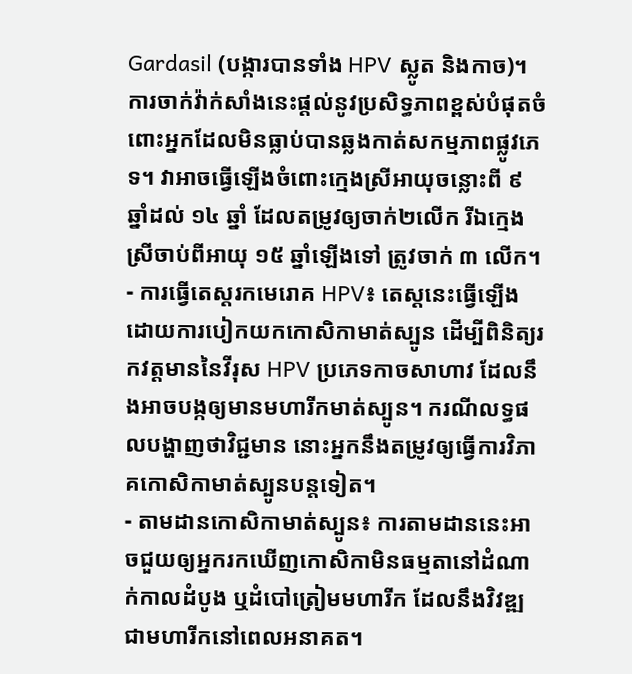Gardasil (បង្ការបានទាំង HPV ស្លូត និងកាច)។ ការចាក់វ៉ាក់សាំងនេះផ្តល់នូវប្រសិទ្ធភាពខ្ពស់បំផុតចំពោះអ្នកដែលមិនធ្លាប់បានឆ្លងកាត់សកម្មភាពផ្លូវភេទ។ វាអាចធ្វើឡើងចំពោះក្មេងស្រីអាយុចន្លោះពី ៩ ឆ្នាំដល់ ១៤ ឆ្នាំ ដែលតម្រូវឲ្យចាក់២លើក រីឯក្មេងស្រីចាប់ពីអាយុ ១៥ ឆ្នាំឡើងទៅ ត្រូវចាក់ ៣ លើក។
- ការធ្វើតេស្តរកមេរោគ HPV៖ តេស្តនេះធ្វើឡើងដោយការបៀកយកកោសិកាមាត់ស្បូន ដើម្បីពិនិត្យរកវត្តមាននៃវីរុស HPV ប្រភេទកាចសាហាវ ដែលនឹងអាចបង្កឲ្យមានមហារីកមាត់ស្បូន។ ករណីលទ្ធផលបង្ហាញថាវិជ្ជមាន នោះអ្នកនឹងតម្រូវឲ្យធ្វើការវិភាគកោសិកាមាត់ស្បូនបន្តទៀត។
- តាមដានកោសិកាមាត់ស្បូន៖ ការតាមដាននេះអាចជួយឲ្យអ្នករកឃើញកោសិកាមិនធម្មតានៅដំណាក់កាលដំបូង ឬដំបៅត្រៀមមហារីក ដែលនឹងវិវឌ្ឍជាមហារីកនៅពេលអនាគត។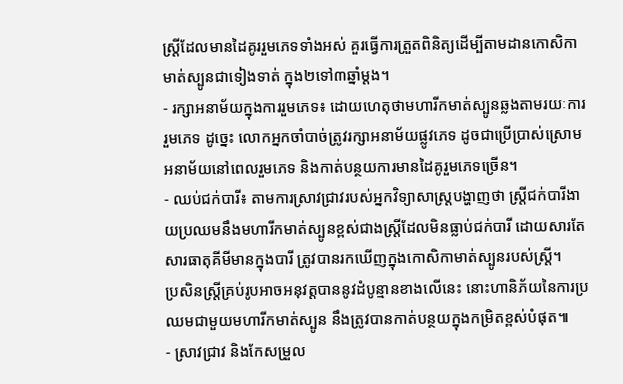ស្ត្រីដែលមានដៃគូររួមភេទទាំងអស់ គួរធ្វើការត្រួតពិនិត្យដើម្បីតាមដានកោសិកាមាត់ស្បូនជាទៀងទាត់ ក្នុង២ទៅ៣ឆ្នាំម្តង។
- រក្សាអនាម័យក្នុងការរួមភេទ៖ ដោយហេតុថាមហារីកមាត់ស្បូនឆ្លងតាមរយៈការរួមភេទ ដូច្នេះ លោកអ្នកចាំបាច់ត្រូវរក្សាអនាម័យផ្លូវភេទ ដូចជាប្រើប្រាស់ស្រោមអនាម័យនៅពេលរួមភេទ និងកាត់បន្ថយការមានដៃគូរួមភេទច្រើន។
- ឈប់ជក់បារី៖ តាមការស្រាវជ្រាវរបស់អ្នកវិទ្យាសាស្ត្របង្ហាញថា ស្ត្រីជក់បារីងាយប្រឈមនឹងមហារីកមាត់ស្បូនខ្ពស់ជាងស្ត្រីដែលមិនធ្លាប់ជក់បារី ដោយសារតែសារធាតុគីមីមានក្នុងបារី ត្រូវបានរកឃើញក្នុងកោសិកាមាត់ស្បូនរបស់ស្ត្រី។
ប្រសិនស្រ្តីគ្រប់រូបអាចអនុវត្តបាននូវដំបូន្មានខាងលើនេះ នោះហានិភ័យនៃការប្រឈមជាមួយមហារីកមាត់ស្បូន នឹងត្រូវបានកាត់បន្ថយក្នុងកម្រិតខ្ពស់បំផុត៕
- ស្រាវជ្រាវ និងកែសម្រួល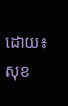ដោយ៖ សុខ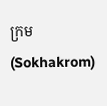ក្រម (Sokhakrom)